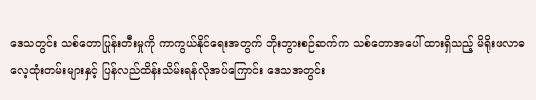ဒေသတွင်း သစ်တောပြုန်းတီးမှုကို ကာကွယ်နိုင်ရေးအတွက် ဘိုးဘွားစဉ်ဆက်က သစ်တောအပေါ် ထားရှိသည့် မိရိုးဖလာဓလေ့ထုံးတမ်းများနှင့် ပြန်လည်ထိန်းသိမ်းရန်လိုအပ်ကြောင်း ဒေသအတွင်း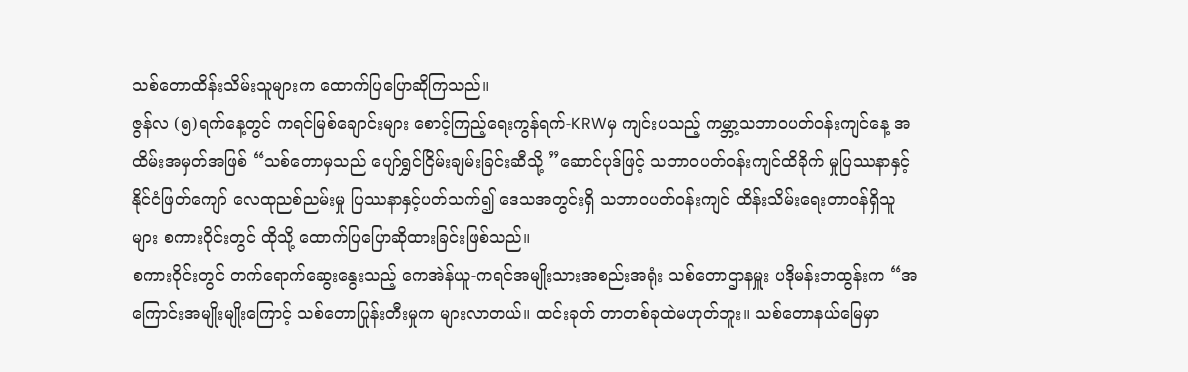သစ်တောထိန်းသိမ်းသူများက ထောက်ပြပြောဆိုကြသည်။
ဇွန်လ (၅)ရက်နေ့တွင် ကရင်မြစ်ချောင်းများ စောင့်ကြည့်ရေးကွန်ရက်-KRWမှ ကျင်းပသည့် ကမ္ဘာ့သဘာဝပတ်ဝန်းကျင်နေ့ အထိမ်းအမှတ်အဖြစ် “သစ်တောမှသည် ပျော်ရွှင်ငြိမ်းချမ်းခြင်းဆီသို့ ”ဆောင်ပုဒ်ဖြင့် သဘာဝပတ်ဝန်းကျင်ထိခိုက် မှုပြဿနာနှင့် နိုင်ငံဖြတ်ကျော် လေထုညစ်ညမ်းမှု ပြဿနာနှင့်ပတ်သက်၍ ဒေသအတွင်းရှိ သဘာဝပတ်ဝန်းကျင် ထိန်းသိမ်းရေးတာဝန်ရှိသူများ စကားဝိုင်းတွင် ထိုသို့ ထောက်ပြပြောဆိုထားခြင်းဖြစ်သည်။
စကားဝိုင်းတွင် တက်ရောက်ဆွေးနွေးသည့် ကေအဲန်ယူ-ကရင်အမျိုးသားအစည်းအရုံး သစ်တောဌာနမှူး ပဒိုမန်းဘထွန်းက “အကြောင်းအမျိုးမျိုးကြောင့် သစ်တောပြုန်းတီးမှုက များလာတယ်။ ထင်းခုတ် တာတစ်ခုထဲမဟုတ်ဘူး။ သစ်တောနယ်မြေမှာ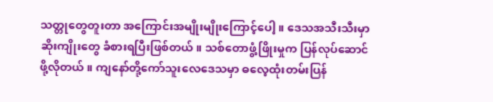သတ္တုတွေတူးတာ အကြောင်းအမျိုးမျိုးကြောင့်ပေါ့။ ဒေသအသီးသီးမှာဆိုးကျိုးတွေ ခံစားရပြီးဖြစ်တယ်။ သစ်တောဖွံ့ဖြိုးမှုက ပြန်လုပ်ဆောင်ဖို့လိုတယ်။ ကျနော်တို့ကော်သူးလေဒေသမှာ ဓလေ့ထုံးတမ်းပြန်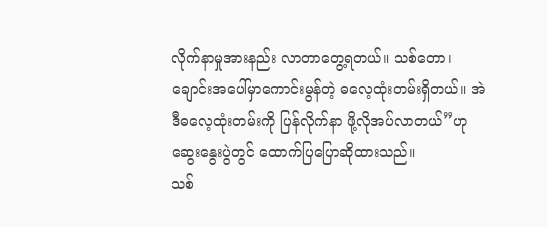လိုက်နာမှုအားနည်း လာတာတွေ့ရတယ်။ သစ်တော၊ ချောင်းအပေါ်မှာကောင်းမွန်တဲ့ ဓလေ့ထုံးတမ်းရှိတယ်။ အဲဒီဓလေ့ထုံးတမ်းကို ပြန်လိုက်နာ ဖို့လိုအပ်လာတယ်”ဟု ဆွေးနွေးပွဲတွင် ထောက်ပြပြောဆိုထားသည်။
သစ်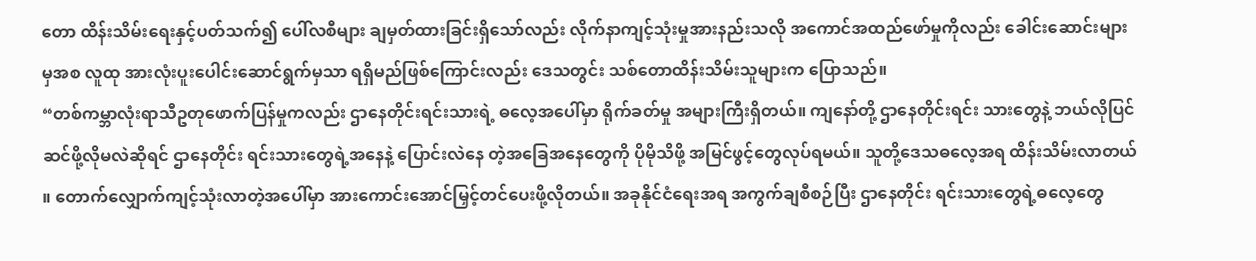တော ထိန်းသိမ်းရေးနှင့်ပတ်သက်၍ ပေါ်လစီများ ချမှတ်ထားခြင်းရှိသော်လည်း လိုက်နာကျင့်သုံးမှုအားနည်းသလို အကောင်အထည်ဖော်မှုကိုလည်း ခေါင်းဆောင်းများမှအစ လူထု အားလုံးပူးပေါင်းဆောင်ရွက်မှသာ ရရှိမည်ဖြစ်ကြောင်းလည်း ဒေသတွင်း သစ်တောထိန်းသိမ်းသူများက ပြောသည်။
“တစ်ကမ္ဘာလုံးရာသီဥတုဖောက်ပြန်မှုကလည်း ဌာနေတိုင်းရင်းသားရဲ့ ဓလေ့အပေါ်မှာ ရိုက်ခတ်မှု အများကြီးရှိတယ်။ ကျနော်တို့ ဌာနေတိုင်းရင်း သားတွေနဲ့ ဘယ်လိုပြင်ဆင်ဖို့လိုမလဲဆိုရင် ဌာနေတိုင်း ရင်းသားတွေရဲ့အနေနဲ့ ပြောင်းလဲနေ တဲ့အခြေအနေတွေကို ပိုမိုသိဖို့ အမြင်ဖွင့်တွေလုပ်ရမယ်။ သူတို့ဒေသဓလေ့အရ ထိန်းသိမ်းလာတယ် ။ တောက်လျှောက်ကျင့်သုံးလာတဲ့အပေါ်မှာ အားကောင်းအောင်မြှင့်တင်ပေးဖို့လိုတယ်။ အခုနိုင်ငံရေးအရ အကွက်ချစီစဉ်ပြီး ဌာနေတိုင်း ရင်းသားတွေရဲ့ဓလေ့တွေ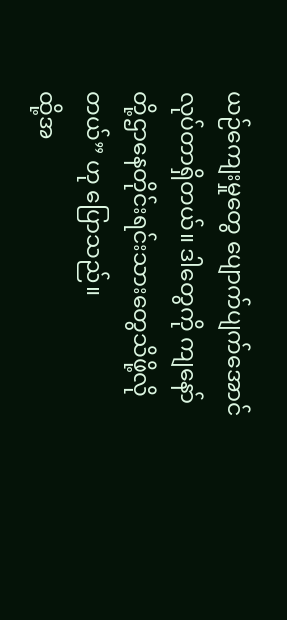ယဉ်ကျေးမှုတွေ ပျောက်ပျက်အောင်လုပ်တာရှိတယ်။ ဒါတွေကို ကျနော်တို့ဌာနေတိုင်းရင်းသားတွေသိဖို့လိုတယ်” ဟု ပြောသည်။
ထို့အ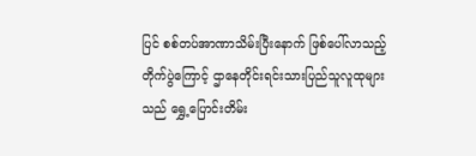ပြင် စစ်တပ်အာဏာသိမ်းပြီးနောက် ဖြစ်ပေါ်လာသည့်တိုက်ပွဲကြောင့် ဌာနေတိုင်းရင်းသားပြည်သူလူထုများသည် ရွှေ့ပြောင်းတိမ်း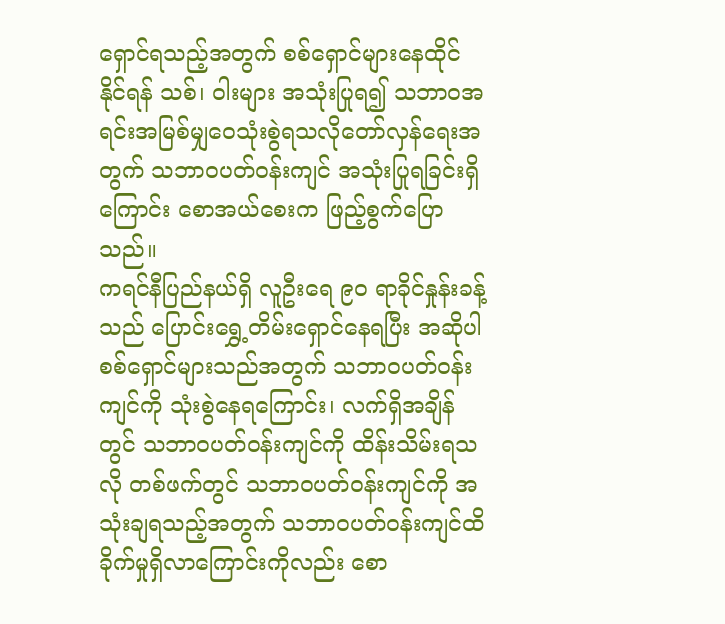ရှောင်ရသည့်အတွက် စစ်ရှောင်များနေထိုင်နိုင်ရန် သစ်၊ ဝါးများ အသုံးပြုရ၍ သဘာဝအရင်းအမြစ်မျှဝေသုံးစွဲရသလိုတော်လှန်ရေးအတွက် သဘာဝပတ်ဝန်းကျင် အသုံးပြုရခြင်းရှိကြောင်း စောအယ်စေးက ဖြည့်စွက်ပြောသည်။
ကရင်နီပြည်နယ်ရှိ လူဦးရေ ၉၀ ရာခိုင်နှုန်းခန့်သည် ပြောင်းရွှေ့တိမ်းရှောင်နေရပြီး အဆိုပါစစ်ရှောင်များသည်အတွက် သဘာဝပတ်ဝန်းကျင်ကို သုံးစွဲနေရကြောင်း၊ လက်ရှိအချိန်တွင် သဘာဝပတ်ဝန်းကျင်ကို ထိန်းသိမ်းရသလို တစ်ဖက်တွင် သဘာဝပတ်ဝန်းကျင်ကို အသုံးချရသည့်အတွက် သဘာဝပတ်ဝန်းကျင်ထိခိုက်မှုရှိလာကြောင်းကိုလည်း စော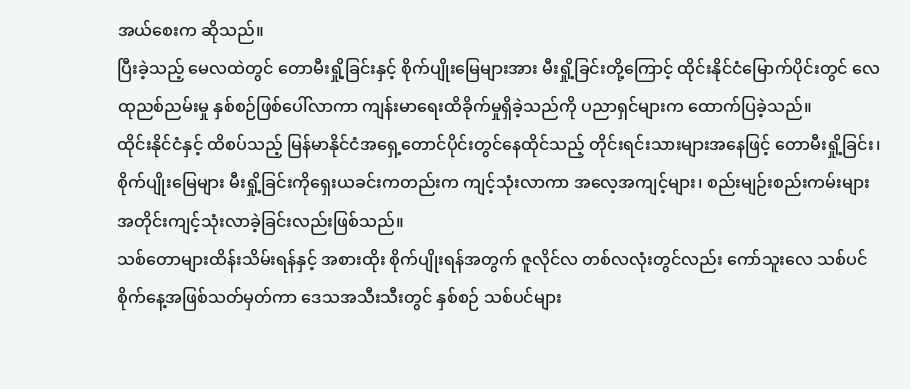အယ်စေးက ဆိုသည်။
ပြီးခဲ့သည့် မေလထဲတွင် တောမီးရှို့ခြင်းနှင့် စိုက်ပျိုးမြေများအား မီးရှို့ခြင်းတို့ကြောင့် ထိုင်းနိုင်ငံမြောက်ပိုင်းတွင် လေထုညစ်ညမ်းမှု နှစ်စဉ်ဖြစ်ပေါ်လာကာ ကျန်းမာရေးထိခိုက်မှုရှိခဲ့သည်ကို ပညာရှင်များက ထောက်ပြခဲ့သည်။
ထိုင်းနိုင်ငံနှင့် ထိစပ်သည့် မြန်မာနိုင်ငံအရှေ့တောင်ပိုင်းတွင်နေထိုင်သည့် တိုင်းရင်းသားများအနေဖြင့် တောမီးရှို့ခြင်း၊ စိုက်ပျိုးမြေများ မီးရှို့ခြင်းကိုရှေးယခင်းကတည်းက ကျင့်သုံးလာကာ အလေ့အကျင့်များ၊ စည်းမျဉ်းစည်းကမ်းများအတိုင်းကျင့်သုံးလာခဲ့ခြင်းလည်းဖြစ်သည်။
သစ်တောများထိန်းသိမ်းရန်နှင့် အစားထိုး စိုက်ပျိုးရန်အတွက် ဇူလိုင်လ တစ်လလုံးတွင်လည်း ကော်သူးလေ သစ်ပင်စိုက်နေ့အဖြစ်သတ်မှတ်ကာ ဒေသအသီးသီးတွင် နှစ်စဉ် သစ်ပင်များ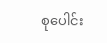စုပေါင်း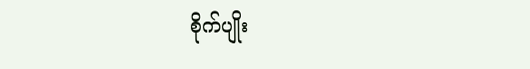စိုက်ပျိုး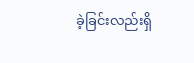ခဲ့ခြင်းလည်းရှိ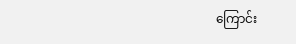ကြောင်း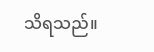သိရသည်။